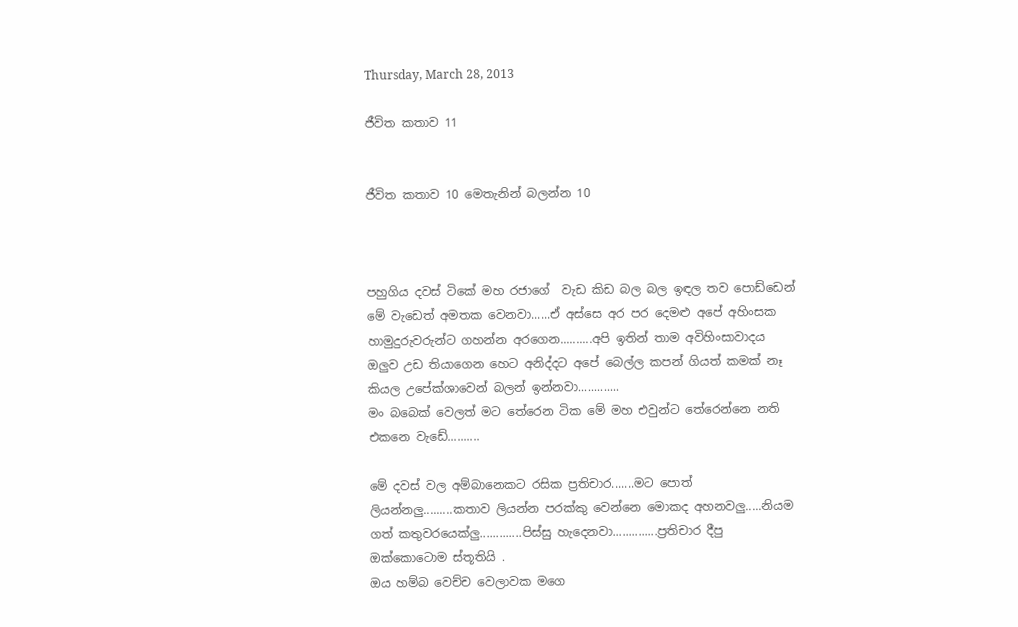Thursday, March 28, 2013

ජීවිත කතාව 11


ජීවිත කතාව 10 මෙතැනින් බලන්න 10



පහුගිය දවස් ටිකේ මහ රජාගේ  වැඩ කිඩ බල බල ඉඳල තව පොඩ්ඩෙන් මේ වැඩෙත් අමතක වෙනවා......ඒ අස්සෙ අර පර දෙමළු අපේ අහිංසක හාමුදුරුවරුන්ට ගහන්න අරගෙන..........අපි ඉතින් තාම අවිහිංසාවාදය ඔලුව උඩ තියාගෙන හෙට අනිද්දට අපේ බෙල්ල කපන් ගියත් කමක් නෑ කියල උපේක්ශාවෙන් බලන් ඉන්නවා.............
මං බබෙක් වෙලත් මට තේරෙන ටික මේ මහ එවුන්ට තේරෙන්නෙ නති එකනෙ වැඩේ..........

මේ දවස් වල අම්බානෙකට රසික ප්‍රතිචාර.......මට පොත් ලියන්නලු.........කතාව ලියන්න පරක්කු වෙන්නෙ මොකද අහනවලු.....නියම ගත් කතුවරයෙක්ලු.............පිස්සු හැදෙනවා..............ප්‍රතිචාර දීපු ඔක්කොටොම ස්තූතියි .
ඔය හම්බ වෙච්ච වෙලාවක මගෙ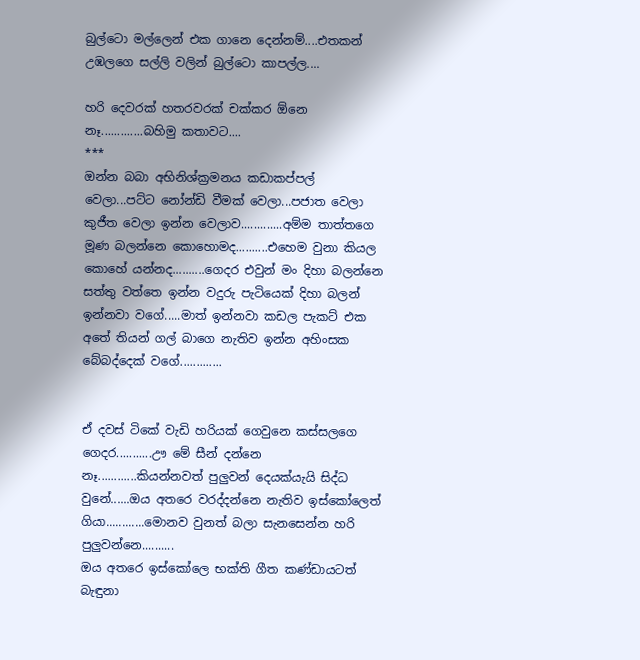බුල්ටො මල්ලෙන් එක ගානෙ දෙන්නම්....එතකන් උඹලගෙ සල්ලි වලින් බුල්ටො කාපල්ල....

හරි දෙවරක් හතරවරක් චක්කර ඕනෙ නෑ.............බහිමු කතාවට....
***
ඔන්න බබා අභිනිශ්ක්‍රමනය කඩාකප්පල් වෙලා...පට්ට නෝන්ඩි වීමක් වෙලා...පජාත වෙලා කුජීත වෙලා ඉන්න වෙලාව.............අම්ම තාත්තගෙ මූණ බලන්නෙ කොහොමද..........එහෙම වුනා කියල කොහේ යන්නද..........ගෙදර එවුන් මං දිහා බලන්නෙ සත්තු වත්තෙ ඉන්න වදුරු පැටියෙක් දිහා බලන් ඉන්නවා වගේ.....මාත් ඉන්නවා කඩල පැකට් එක අතේ තියන් ගල් බාගෙ නැතිව ඉන්න අහිංසක බේබද්දෙක් වගේ.............


ඒ දවස් ටිකේ වැඩි හරියක් ගෙවුනෙ කස්සලගෙ ගෙදර...........ඌ මේ සීන් දන්නෙ නෑ............කියන්නවත් පුලුවන් දෙයක්යැයි සිද්ධ වුනේ......ඔය අතරෙ වරද්දන්නෙ නැතිව ඉස්කෝලෙත් ගියා............මොනව වුනත් බලා සැනසෙන්න හරි පුලුවන්නෙ..........
ඔය අතරෙ ඉස්කෝලෙ භක්ති ගීත කණ්ඩායටත් බැඳුනා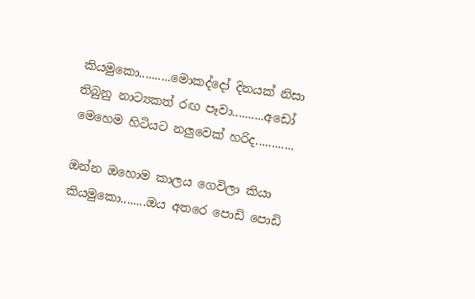කියමුකො..........මොකද්දෝ දිනයක් නිසා තිබුනු නාට්‍යකත් රඟ පෑවා..........අඩෝ මෙහෙම හිටියට නලුවෙක් හරිද............

ඔන්න ඔහොම කාලය ගෙවිලා කියා කියමුකො........ඔය අතරෙ පොඩි පොඩි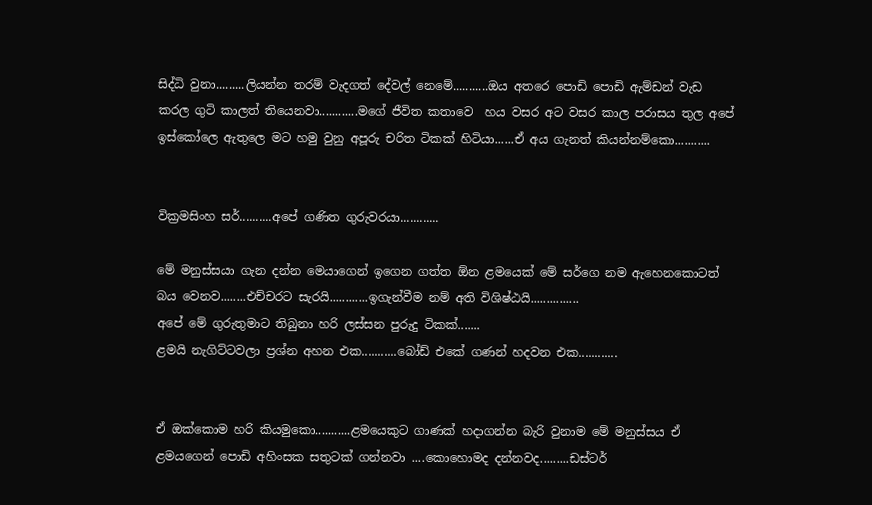සිද්ධි වුනා.........ලියන්න තරම් වැදගත් දේවල් නෙමේ...........ඔය අතරෙ පොඩි පොඩි ඇම්ඩන් වැඩ කරල ගුටි කාලත් තියෙනවා............මගේ ජීවිත කතාවෙ  හය වසර අට වසර කාල පරාසය තුල අපේ ඉස්කෝලෙ ඇතුලෙ මට හමු වුනු අපූරු චරිත ටිකක් හිටියා......ඒ අය ගැනත් කියන්නම්කො...........


වික්‍රමසිංහ සර්..........අපේ ගණිත ගුරුවරයා............

මේ මනුස්සයා ගැන දන්න මෙයාගෙන් ඉගෙන ගත්ත ඕන ළමයෙක් මේ සර්ගෙ නම ඇහෙනකොටත් බය වෙනව........එච්චරට සැරයි............ඉගැන්වීම නම් අති විශිෂ්ඨයි...............
අපේ මේ ගුරුතුමාට තිබුනා හරි ලස්සන පුරුදු ටිකක්.......
ළමයි නැගිට්ටවලා ප්‍රශ්න අහන එක...........බෝඩ් එකේ ගණන් හදවන එක............


ඒ ඔක්කොම හරි කියමුකො...........ළමයෙකුට ගාණක් හදාගන්න බැරි වුනාම මේ මනුස්සය ඒ ළමයගෙන් පොඩි අහිංසක සතුටක් ගන්නවා ....කොහොමද දන්නවද.........ඩස්ටර්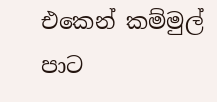එකෙන් කම්මුල් පාට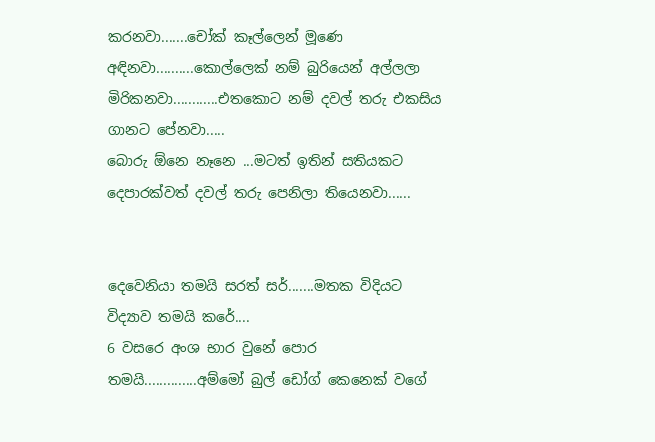කරනවා.......චෝක් කෑල්ලෙන් මූණෙ අඳිනවා..........කොල්ලෙක් නම් බුරියෙන් අල්ලලා මිරිකනවා............එතකොට නම් දවල් තරු එකසිය ගානට පේනවා.....
බොරු ඕනෙ නෑනෙ ...මටත් ඉතින් සතියකට දෙපාරක්වත් දවල් තරු පෙනිලා තියෙනවා......


දෙවෙනියා තමයි සරත් සර්.......මතක විදියට විද්‍යාව තමයි කරේ....
6 වසරෙ අංශ භාර වුනේ පොර තමයි..............අම්මෝ බුල් ඩෝග් කෙනෙක් වගේ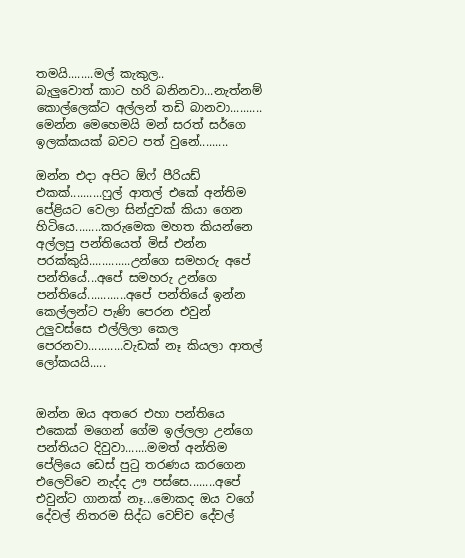තමයි........මල් කැකුල..
බැලුවොත් කාට හරි බනිනවා...නැත්නම් කොල්ලෙක්ට අල්ලන් තඩි බානවා..........
මෙන්න මෙහෙමයි මන් සරත් සර්ගෙ ඉලක්කයක් බවට පත් වුනේ.........

ඔන්න එදා අපිට ඕෆ් පීරියඩ් එකක්..........ෆුල් ආතල් එකේ අන්තිම පේළියට වෙලා සින්දුවක් කියා ගෙන හිටියෙ........කරුමෙක මහත කියන්නෙ අල්ලපු පන්තියෙත් මිස් එන්න පරක්කුයි.............උන්ගෙ සමහරු අපේ පන්තියේ...අපේ සමහරු උන්ගෙ පන්තියේ............අපේ පන්තියේ ඉන්න කෙල්ලන්ට පැණි පෙරන එවුන් උලුවස්සෙ එල්ලිලා කෙල පෙරනවා...........වැඩක් නෑ කියලා ආතල් ලෝකයයි.....


ඔන්න ඔය අතරෙ එහා පන්තියෙ එකෙක් මගෙන් ගේම ඉල්ලලා උන්ගෙ පන්තියට දිවුවා.......මමත් අන්තිම පේලියෙ ඩෙස් පුටු තරණය කරගෙන එලෙව්වෙ නැද්ද ඌ පස්සෙ........අපේ එවුන්ට ගානක් නෑ...මොකද ඔය වගේ දේවල් නිතරම සිද්ධ වෙච්ච දේවල්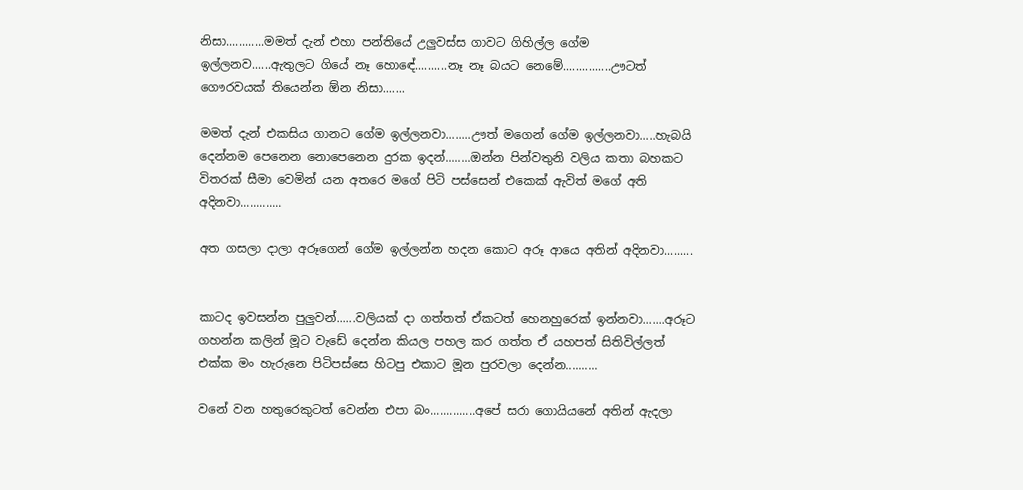නිසා............මමත් දැන් එහා පන්තියේ උලුවස්ස ගාවට ගිහිල්ල ගේම ඉල්ලනව......ඇතුලට ගියේ නෑ හොඳේ..........නෑ නෑ බයට නෙමේ...............ඌටත් ගෞරවයක් තියෙන්න ඕන නිසා.......

මමත් දැන් එකසිය ගානට ගේම ඉල්ලනවා........ඌත් මගෙන් ගේම ඉල්ලනවා.....හැබයි දෙන්නම පෙනෙන නොපෙනෙන දුරක ඉදන්........ඔන්න පින්වතුනි වලිය කතා බහකට විතරක් සීමා වෙමින් යන අතරෙ මගේ පිටි පස්සෙන් එකෙක් ඇවිත් මගේ අති අදිනවා.............

අත ගසලා දාලා අරූගෙන් ගේම ඉල්ලන්න හදන කොට අරූ ආයෙ අතින් අදිනවා.........


කාටද ඉවසන්න පුලුවන්......වලියක් දා ගත්තත් ඒකටත් හෙනහුරෙක් ඉන්නවා.......අරූට ගහන්න කලින් මූට වැඩේ දෙන්න කියල පහල කර ගත්ත ඒ යහපත් සිතිවිල්ලත් එක්ක මං හැරුනෙ පිටිපස්සෙ හිටපු එකාට මූන පුරවලා දෙන්න..........

වනේ වන හතුරෙකුටත් වෙන්න එපා බං..............අපේ සරා ගොයියනේ අතින් ඇදලා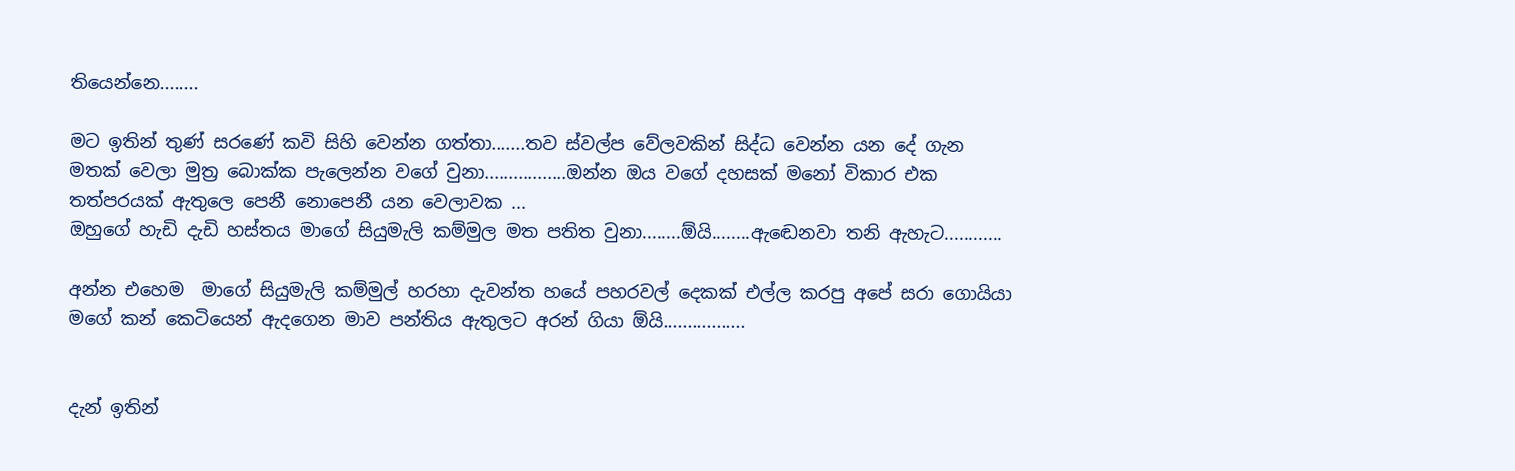තියෙන්නෙ........

මට ඉතින් තුණ් සරණේ කවි සිහි වෙන්න ගත්තා.......තව ස්වල්ප වේලවකින් සිද්ධ වෙන්න යන දේ ගැන මතක් වෙලා මුත්‍ර බොක්ක පැලෙන්න වගේ වුනා.................ඔන්න ඔය වගේ දහසක් මනෝ විකාර එක තත්පරයක් ඇතුලෙ පෙනී නොපෙනී යන වෙලාවක ...
ඔහුගේ හැඩි දැඩි හස්තය මාගේ සියුමැලි කම්මුල මත පතිත වුනා........ඕයි........ඇඬෙනවා තනි ඇහැට............

අන්න එහෙම  මාගේ සියුමැලි කම්මුල් හරහා දැවන්ත හයේ පහරවල් දෙකක් එල්ල කරපු අපේ සරා ගොයියා මගේ කන් කෙටියෙන් ඇදගෙන මාව පන්තිය ඇතුලට අරන් ගියා ඕයි.................


දැන් ඉතින්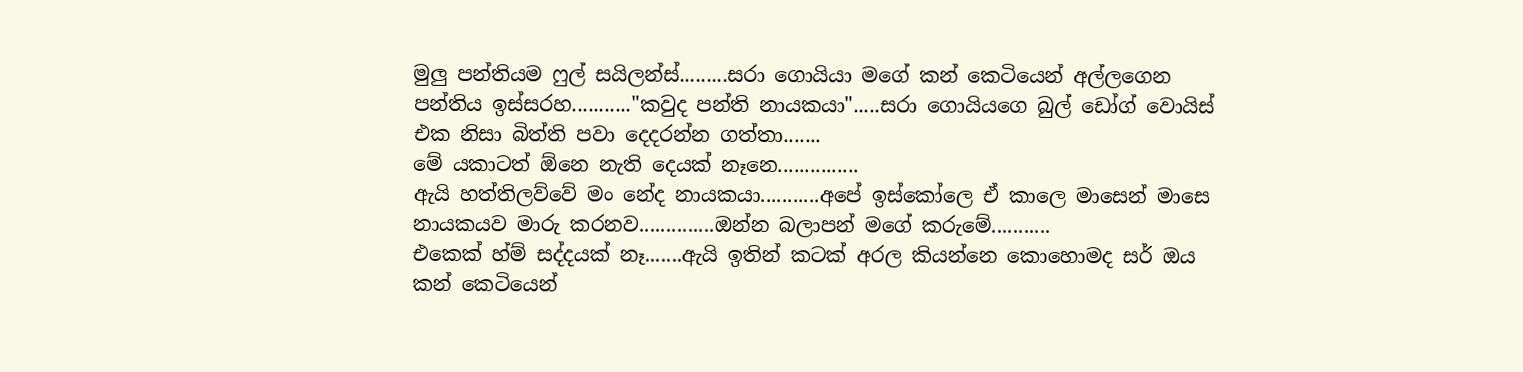මුලු පන්තියම ෆුල් සයිලන්ස්.........සරා ගොයියා මගේ කන් කෙටියෙන් අල්ලගෙන පන්තිය ඉස්සරහ..........."කවුද පන්ති නායකයා".....සරා ගොයියගෙ බුල් ඩෝග් වොයිස් එක නිසා බිත්ති පවා දෙදරන්න ගත්තා.......
මේ යකාටත් ඕනෙ නැති දෙයක් නෑනෙ...............
ඇයි හත්තිලව්වේ මං නේද නායකයා...........අපේ ඉස්කෝලෙ ඒ කාලෙ මාසෙන් මාසෙ නායකයව මාරු කරනව..............ඔන්න බලාපන් මගේ කරුමේ...........
එකෙක් හ්ම් සද්දයක් නෑ.......ඇයි ඉතින් කටක් අරල කියන්නෙ කොහොමද සර් ඔය කන් කෙටියෙන්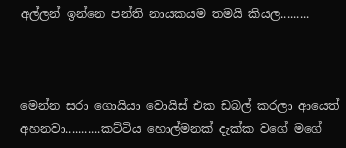අල්ලන් ඉන්නෙ පන්ති නායකයම තමයි කියල.........



මෙන්න සරා ගොයියා වොයිස් එක ඩබල් කරලා ආයෙත් අහනවා...........කට්ටිය හොල්මනක් දැක්ක වගේ මගේ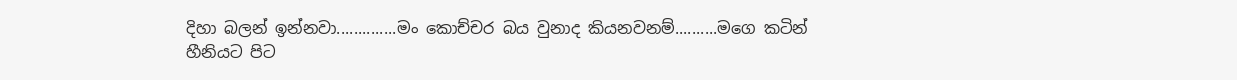දිහා බලන් ඉන්නවා..............මං කොච්චර බය වුනාද කියනවනම්..........මගෙ කටින් හීනියට පිට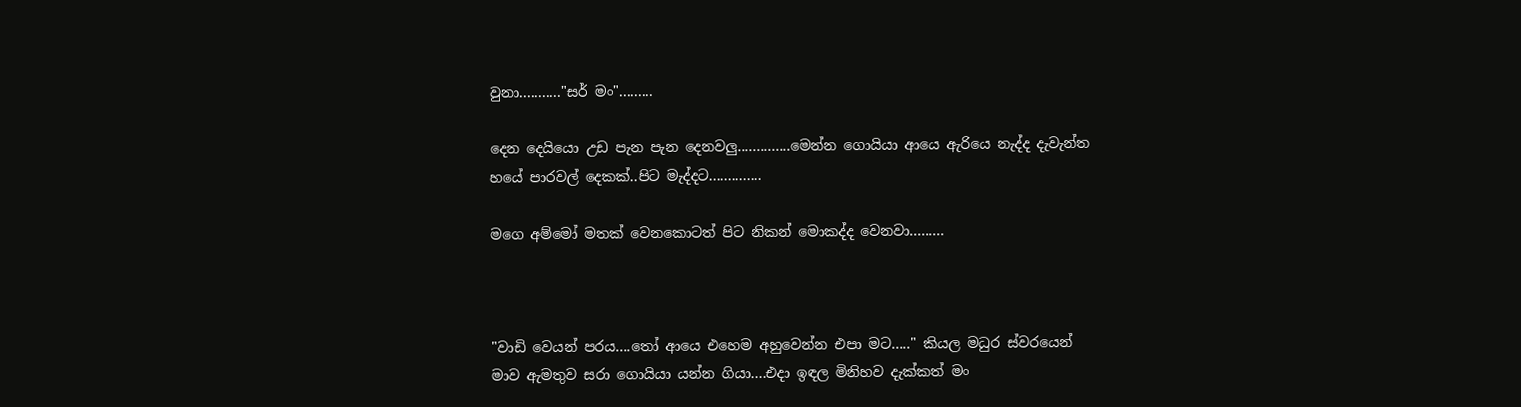වුනා..........."සර් මං".........

දෙන දෙයියො උඩ පැන පැන දෙනවලු..............මෙන්න ගොයියා ආයෙ ඇරියෙ නැද්ද දැවැන්ත හයේ පාරවල් දෙකක්..පිට මැද්දට..............

මගෙ අම්මෝ මතක් වෙනකොටත් පිට නිකන් මොකද්ද වෙනවා.........



"වාඩි වෙයන් පරය....තෝ ආයෙ එහෙම අහුවෙන්න එපා මට....." කියල මධුර ස්වරයෙන් මාව ඇමතුව සරා ගොයියා යන්න ගියා....එදා ඉඳල මිනිහව දැක්කත් මං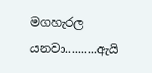මගහැරල යනවා..........ඇයි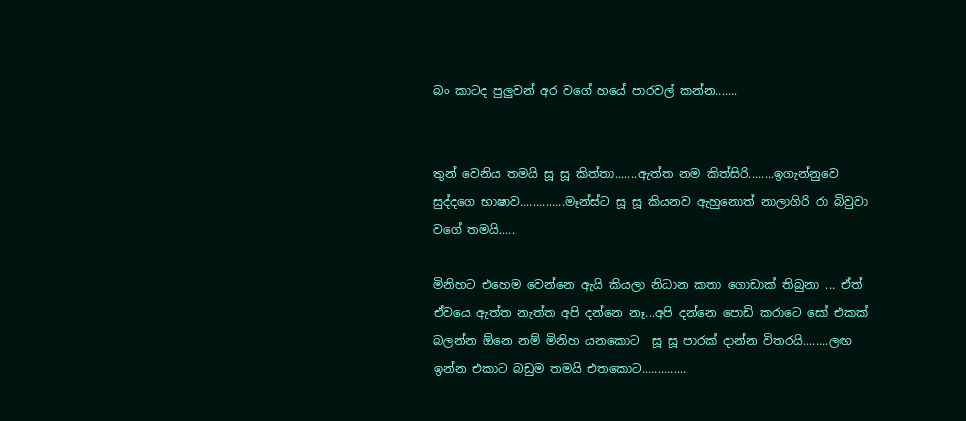බං කාටද පුලුවන් අර වගේ හයේ පාරවල් කන්න.......


තුන් වෙනිය තමයි සූ සූ කිත්තා.......ඇත්ත නම කිත්සිරි........ඉගැන්නුවෙ සුද්දගෙ භාෂාව..............මෑන්ස්ට සූ සූ කියනව ඇහුනොත් නාලාගිරි රා බිවුවා වගේ තමයි.....

මිනිහට එහෙම වෙන්නෙ ඇයි කියලා නිධාන කතා ගොඩාක් තිබුනා ... ඒත් ඒවයෙ ඇත්ත නැත්ත අපි දන්නෙ නෑ...අපි දන්නෙ පොඩි කරාටෙ සෝ එකක් බලන්න ඕනෙ නම් මිනිහ යනකොට  සූ සූ පාරක් දාන්න විතරයි........ලඟ ඉන්න එකාට බඩුම තමයි එතකොට..............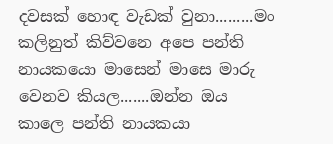දවසක් හොඳ වැඩක් වුනා.........මං කලිනුත් කිව්වනෙ අපෙ පන්ති නායකයො මාසෙන් මාසෙ මාරු වෙනව කියල.......ඔන්න ඔය කාලෙ පන්ති නායකයා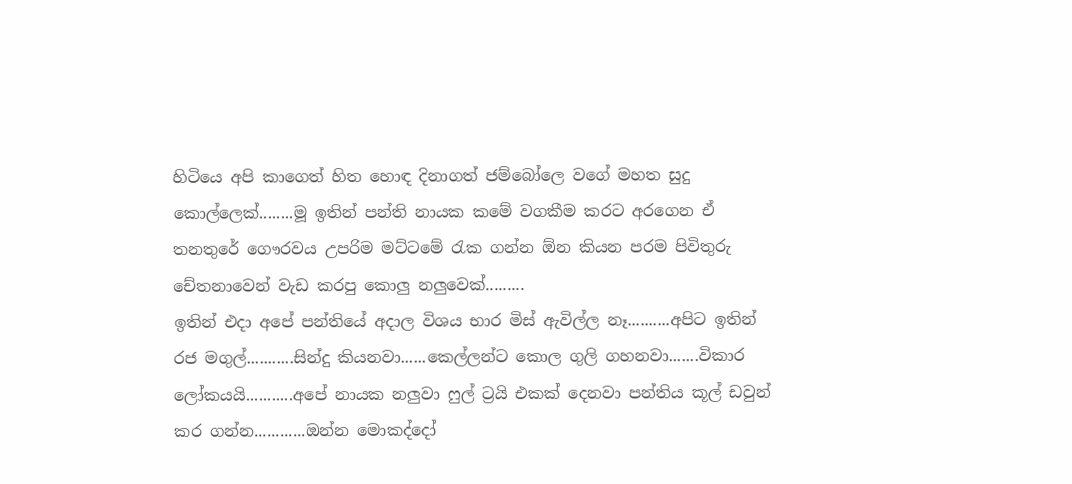හිටියෙ අපි කාගෙත් හිත හොඳ දිනාගත් ජම්බෝලෙ වගේ මහත සුදු කොල්ලෙක්........මූ ඉතින් පන්ති නායක කමේ වගකීම කරට අරගෙන ඒ තනතුරේ ගෞරවය උපරිම මට්ටමේ රැක ගන්න ඕන කියන පරම පිවිතුරු චේතනාවෙන් වැඩ කරපු කොලු නලුවෙක්.........
ඉතින් එදා අපේ පන්තියේ අදාල විශය භාර මිස් ඇවිල්ල නෑ..........අපිට ඉතින් රජ මගුල්...........සින්දු කියනවා......කෙල්ලන්ට කොල ගුලි ගහනවා.......විකාර ලෝකයයි...........අපේ නායක නලුවා ෆුල් ට්‍රයි එකක් දෙනවා පන්තිය කූල් ඩවුන් කර ගන්න............ඔන්න මොකද්දෝ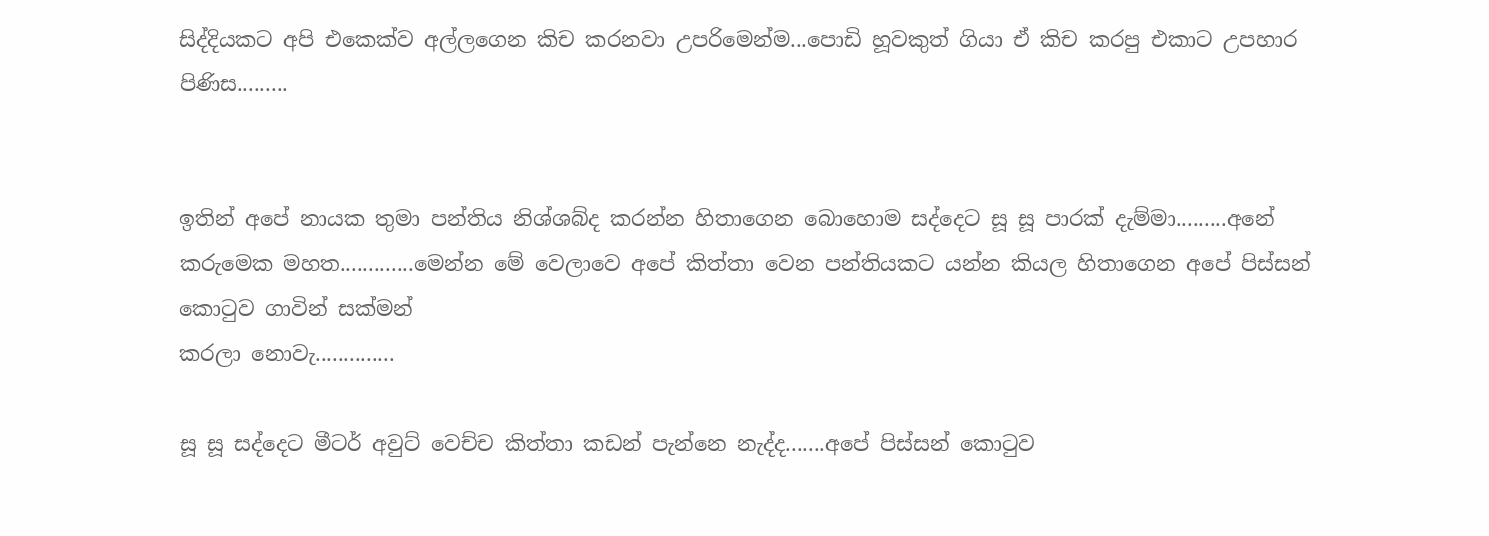සිද්දියකට අපි එකෙක්ව අල්ලගෙන කිච කරනවා උපරිමෙන්ම...පොඩි හූවකුත් ගියා ඒ කිච කරපු එකාට උපහාර පිණිස.........


ඉතින් අපේ නායක තුමා පන්තිය නිශ්ශබ්ද කරන්න හිතාගෙන බොහොම සද්දෙට සූ සූ පාරක් දැම්මා.........අනේ කරුමෙක මහත.............මෙන්න මේ වෙලාවෙ අපේ කිත්තා වෙන පන්තියකට යන්න කියල හිතාගෙන අපේ පිස්සන් කොටුව ගාවින් සක්මන්
කරලා නොවැ..............

සූ සූ සද්දෙට මීටර් අවුට් වෙච්ච කිත්තා කඩන් පැන්නෙ නැද්ද.......අපේ පිස්සන් කොටුව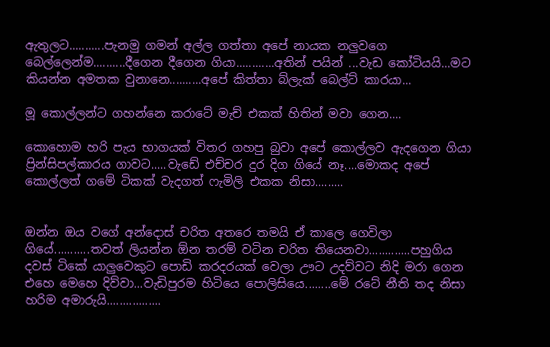ඇතුලට...........පැනමු ගමන් අල්ල ගත්තා අපේ නායක නලුවගෙ බෙල්ලෙන්ම..........දීගෙන දීගෙන ගියා............අතින් පයින් ...වැඩ කෝටියයි...මට කියන්න අමතක වුනානෙ..........අපේ කිත්තා බ්ලැක් බෙල්ට් කාරයා...

මූ කොල්ලන්ට ගහන්නෙ කරාටේ මැච් එකක් හිතින් මවා ගෙන....

කොහොම හරි පැය භාගයක් විතර ගහපු බුවා අපේ කොල්ලව ඇදගෙන ගියා ප්‍රින්සිපල්කාරය ගාවට.....වැඩේ එච්චර දුර දිග ගියේ නෑ....මොකද අපේ කොල්ලත් ගමේ ටිකක් වැදගත් ෆැමිලි එකක නිසා.........


ඔන්න ඔය වගේ අන්දොස් චරිත අතරෙ තමයි ඒ කාලෙ ගෙවිලා ගියේ...........තවත් ලියන්න ඕන තරම් වටින චරිත තියෙනවා.............පහුගිය දවස් ටිකේ යාලුවෙකුට පොඩි කරදරයක් වෙලා ඌට උදව්වට නිදි මරා ගෙන එහෙ මෙහෙ දිව්වා...වැඩිපුරම හිටියෙ පොලිසියෙ........මේ රටේ නීති තද නිසා හරිම අමාරුයි.................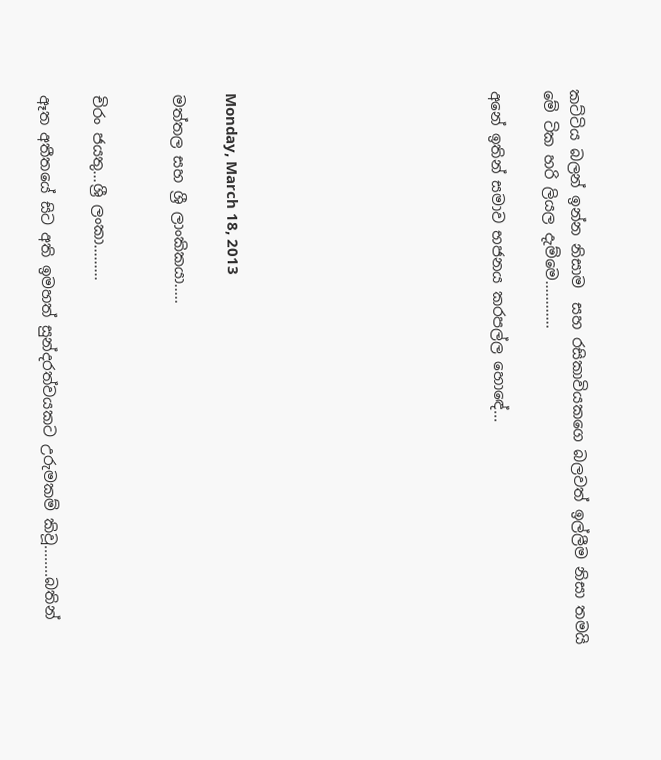කට්ටිය බලන් ඉන්න නිසාම  සහ රසිකාවියකගෙ බලවත් ඉල්ලීම නිසා තමයි මේ ටික හරි ලියල දැම්මෙ............

අනේ ඉතින් සමාව භජනය කරපල්ල හොඳේ...









Monday, March 18, 2013

මත්තල සහ ශ්‍රී ලාංකිකයා.....


චිරං ජයතු...ශ්‍රී ලංකා.........

ඈත අතීතයේ සිට අති ඉමහත් සුන්දරත්වයකට උරුමකම් කිවූ........බතින්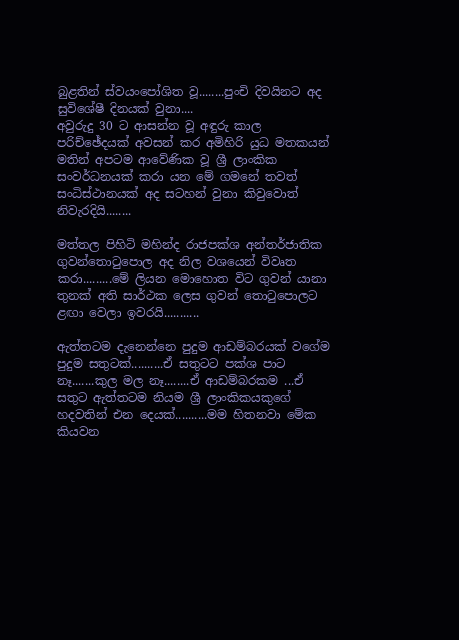බුළතින් ස්වයංපෝශිත වූ........පුංචි දිවයිනට අද සුවිශේෂී දිනයක් වුනා....
අවුරුදු 30 ට ආසන්න වූ අඳුරු කාල පරිච්ඡේදයක් අවසන් කර අමිහිරි යුධ මතකයන් මතින් අපටම ආවේණික වූ ශ්‍රී ලාංකික සංවර්ධනයක් කරා යන මේ ගමනේ තවත් සංධිස්ථානයක් අද සටහන් වුනා කිවුවොත් නිවැරදියි........

මත්තල පිහිටි මහින්ද රාජපක්ශ අන්තර්ජාතික ගුවන්තොටුපොල අද නිල වශයෙන් විවෘත කරා.........මේ ලියන මොහොත විට ගුවන් යානා තුනක් අති සාර්ථක ලෙස ගුවන් තොටුපොලට ළඟා වෙලා ඉවරයි...........

ඇත්තටම දැනෙන්නෙ පුදුම ආඩම්බරයක් වගේම පුදුම සතුටක්..........ඒ සතුටට පක්ශ පාට නෑ.......කුල මල නෑ........ඒ ආඩම්බරකම ...ඒ සතුට ඇත්තටම නියම ශ්‍රී ලාංකිකයකුගේ හදවතින් එන දෙයක්..........මම හිතනවා මේක කියවන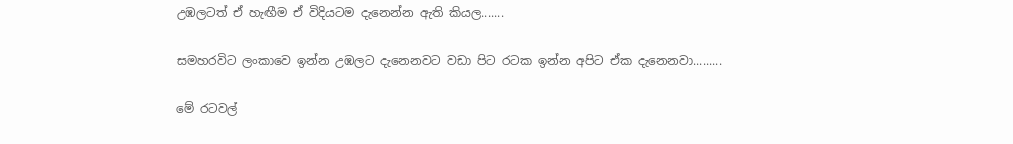උඹලටත් ඒ හැඟීම ඒ විදියටම දැනෙන්න ඇති කියල.......

සමහරවිට ලංකාවෙ ඉන්න උඹලට දැනෙනවට වඩා පිට රටක ඉන්න අපිට ඒක දැනෙනවා.........

මේ රටවල්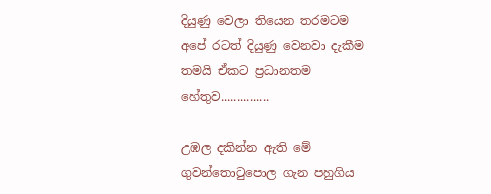දියුණු වෙලා තියෙන තරමටම අපේ රටත් දියුණු වෙනවා දැකීම තමයි ඒකට ප්‍රධානතම හේතුව...............

උඹල දකින්න ඇති මේ ගුවන්තොටුපොල ගැන පහුගිය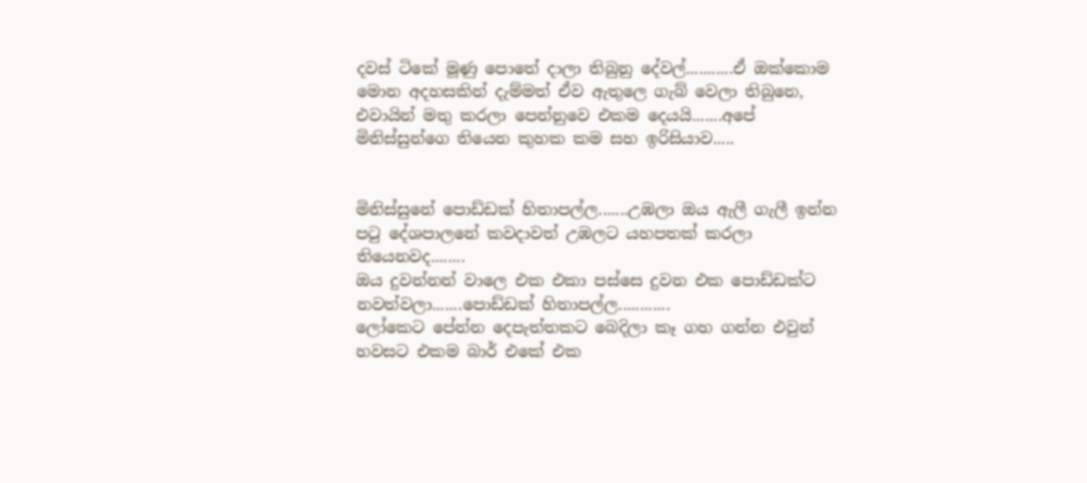දවස් ටිකේ මූණු පොතේ දාලා තිබුනු දේවල්...........ඒ ඔක්කොම මොන අදහසකින් දැම්මත් ඒව ඇතුලෙ ගැබ් වෙලා තිබුනෙ, එවායින් මතු කරලා පෙන්නුවෙ එකම දෙයයි.......අපේ මිනිස්සුන්ගෙ තියෙන කුහක කම සහ ඉරිසියාව.....


මිනිස්සුනේ පොඩ්ඩක් හිතාපල්ල.......උඹලා ඔය ඇලී ගැලී ඉන්න පටු දේශපාලනේ කවදාවත් උඹලට යහපතක් කරලා තියෙනවද........
ඔය දුවන්නන් වාලෙ එක එකා පස්සෙ දුවන එක පොඩ්ඩක්ට නවත්වලා.......පොඩ්ඩක් හිතාපල්ල............
ලෝකෙට පේන්න දෙපැත්තකට බෙදිලා කෑ ගහ ගන්න එවුන් හවසට එකම බාර් එකේ එක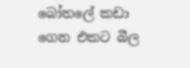බෝතලේ කඩා ගෙන එකට බීල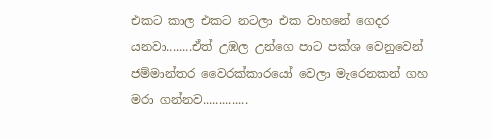එකට කාල එකට නටලා එක වාහනේ ගෙදර යනවා........ඒත් උඹල උන්ගෙ පාට පක්ශ වෙනුවෙන් ජම්මාන්තර වෛරක්කාරයෝ වෙලා මැරෙනකන් ගහ මරා ගන්නව..............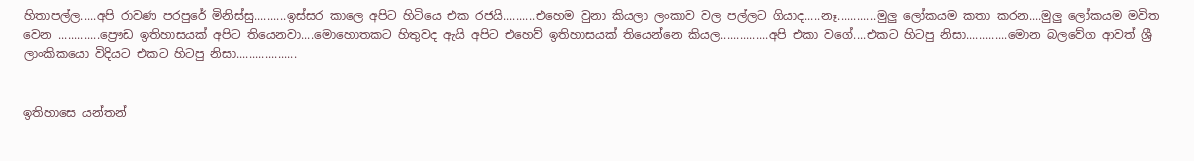හිතාපල්ල.....අපි රාවණ පරපුරේ මිනිස්සු..........ඉස්සර කාලෙ අපිට හිටියෙ එක රජයි..........එහෙම වුනා කියලා ලංකාව වල පල්ලට ගියාද.....නෑ............මුලු ලෝකයම කතා කරන....මුලු ලෝකයම මවිත වෙන .............ප්‍රෞඩ ඉතිහාසයක් අපිට තියෙනවා....මොහොතකට හිතුවද ඇයි අපිට එහෙව් ඉතිහාසයක් තියෙන්නෙ කියල...............අපි එකා වගේ....එකට හිටපු නිසා.............මොන බලවේග ආවත් ශ්‍රී ලාංකිකයො විදියට එකට හිටපු නිසා...................


ඉතිහාසෙ යන්තන්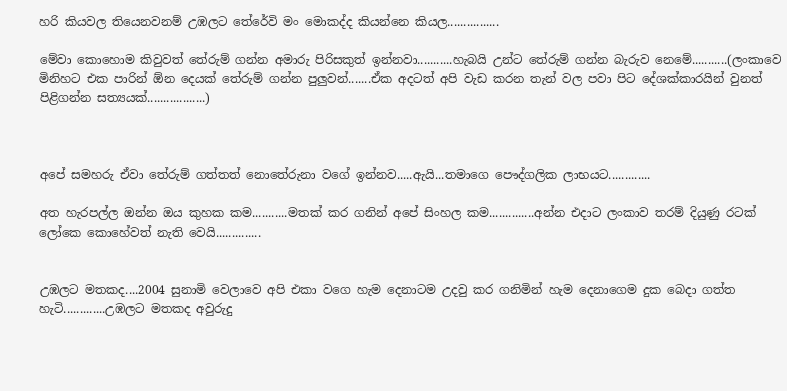හරි කියවල තියෙනවනම් උඹලට තේරේවි මං මොකද්ද කියන්නෙ කියල................

මේවා කොහොම කිවුවත් තේරුම් ගන්න අමාරු පිරිසකුත් ඉන්නවා...........හැබයි උන්ට තේරුම් ගන්න බැරුව නෙමේ...........(ලංකාවෙ මිනිහට එක පාරින් ඕන දෙයක් තේරුම් ගන්න පුලුවන්.......ඒක අදටත් අපි වැඩ කරන තැන් වල පවා පිට දේශක්කාරයින් වුනත්  පිළිගන්න සත්‍යයක්..................)



අපේ සමහරු ඒවා තේරුම් ගත්තත් නොතේරුනා වගේ ඉන්නව.....ඇයි...තමාගෙ පෞද්ගලික ලාභයට.............

අත හැරපල්ල ඔන්න ඔය කුහක කම...........මතක් කර ගනින් අපේ සිංහල කම..............අන්න එදාට ලංකාව තරම් දියුණු රටක්  ලෝකෙ කොහේවත් නැති වෙයි..............


උඹලට මතකද....2004 සුනාමි වෙලාවෙ අපි එකා වගෙ හැම දෙනාටම උදවු කර ගනිමින් හැම දෙනාගෙම දුක බෙදා ගත්ත හැටි.............උඹලට මතකද අවුරුදු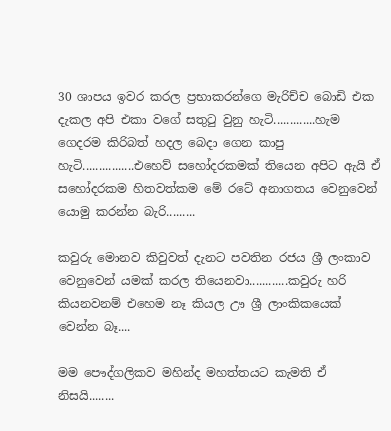30 ශාපය ඉවර කරල ප්‍රභාකරන්ගෙ මැරිච්ච බොඩි එක දැකල අපි එකා වගේ සතුටු වුනු හැටි.............හැම ගෙදරම කිරිබත් හදල බෙදා ගෙන කාපු හැටි................එහෙව් සහෝදරකමක් තියෙන අපිට ඇයි ඒ සහෝදරකම හිතවත්කම මේ රටේ අනාගතය වෙනුවෙන් යොමු කරන්න බැරි.........

කවුරු මොනව කිවුවත් දැනට පවතින රජය ශ්‍රී ලංකාව වෙනුවෙන් යමක් කරල තියෙනවා............කවුරු හරි කියනවනම් එහෙම නෑ කියල ඌ ශ්‍රී ලාංකිකයෙක් වෙන්න බෑ....

මම පෞද්ගලිකව මහින්ද මහත්තයට කැමති ඒ නිසයි........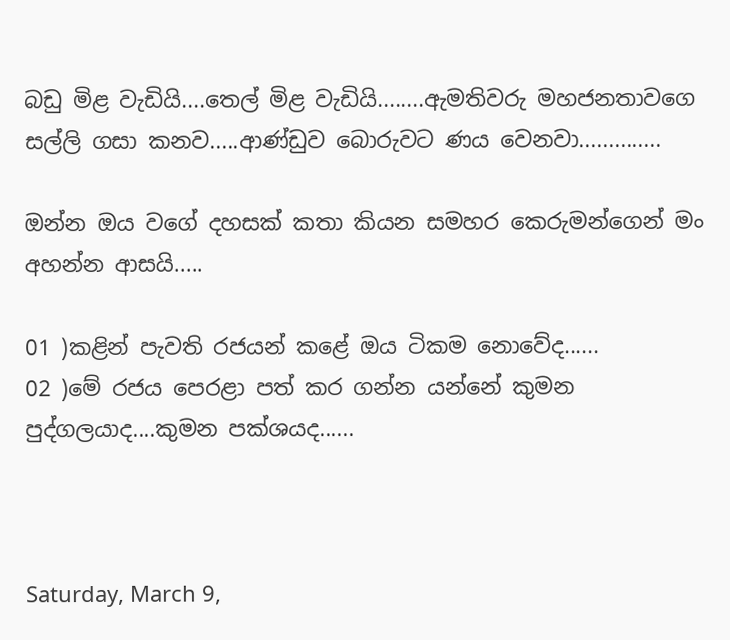බඩු මිළ වැඩියි....තෙල් මිළ වැඩියි........ඇමතිවරු මහජනතාවගෙ සල්ලි ගසා කනව.....ආණ්ඩුව බොරුවට ණය වෙනවා..............

ඔන්න ඔය වගේ දහසක් කතා කියන සමහර කෙරුමන්ගෙන් මං අහන්න ආසයි.....

01 )කළින් පැවති රජයන් කළේ ඔය ටිකම නොවේද......
02 )මේ රජය පෙරළා පත් කර ගන්න යන්නේ කුමන පුද්ගලයාද....කුමන පක්ශයද......



Saturday, March 9,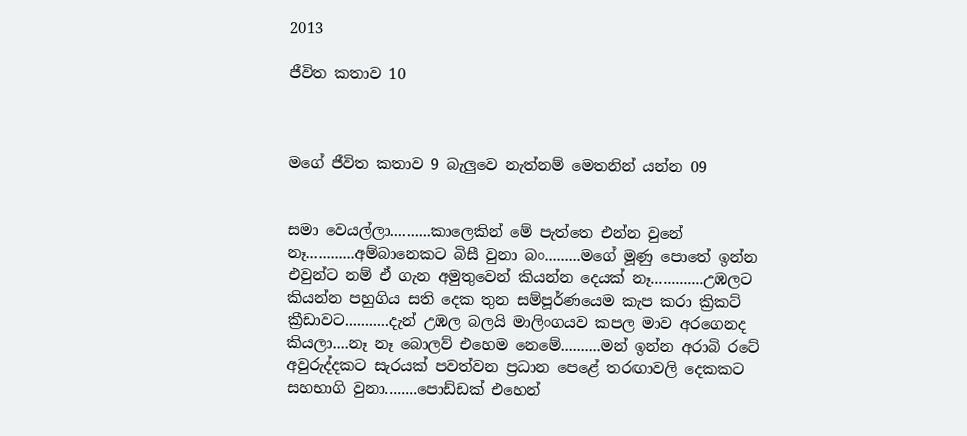2013

ජීවිත කතාව 10



මගේ ජීවිත කතාව 9 බැලුවෙ නැත්නම් මෙතනින් යන්න 09


සමා වෙයල්ලා..........කාලෙකින් මේ පැත්තෙ එන්න වුනේ නෑ............අම්බානෙකට බිසී වුනා බං.........මගේ මූණු පොතේ ඉන්න එවුන්ට නම් ඒ ගැන අමුතුවෙන් කියන්න දෙයක් නෑ.............උඹලට කියන්න පහුගිය සති දෙක තුන සම්පූර්ණයෙම කැප කරා ක්‍රිකට් ක්‍රීඩාවට...........දැන් උඹල බලයි මාලිංගයව කපල මාව අරගෙනද  කියලා....නෑ නෑ බොලව් එහෙම නෙමේ..........මන් ඉන්න අරාබි රටේ අවුරුද්දකට සැරයක් පවත්වන ප්‍රධාන පෙළේ තරඟාවලි දෙකකට සහභාගි වුනා........පොඩ්ඩක් එහෙන්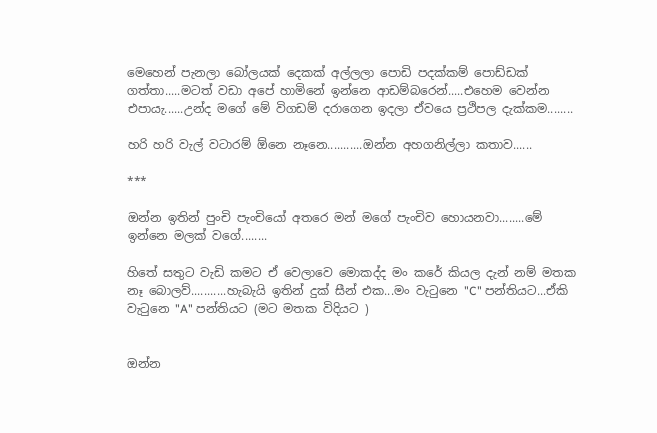මෙහෙන් පැනලා බෝලයක් දෙකක් අල්ලලා පොඩි පදක්කම් පොඩ්ඩක් ගත්තා.....මටත් වඩා අපේ හාමිනේ ඉන්නෙ ආඩම්බරෙන්.....එහෙම වෙන්න එපායැ......උන්ද මගේ මේ විගඩම් දරාගෙන ඉදලා ඒවයෙ ප්‍රථිපල දැක්කම........

හරි හරි වැල් වටාරම් ඕනෙ නෑනෙ...........ඔන්න අහගනිල්ලා කතාව......

***

ඔන්න ඉතින් පුංචි පැංචියෝ අතරෙ මන් මගේ පැංචිව හොයනවා........මේ ඉන්නෙ මලක් වගේ........

හිතේ සතුට වැඩි කමට ඒ වෙලාවෙ මොකද්ද මං කරේ කියල දැන් නම් මතක නෑ බොලව්...........හැබැයි ඉතින් දුක් සීන් එක...මං වැටුනෙ "C" පන්තියට...ඒකි වැටුනෙ "A" පන්තියට (මට මතක විදියට )


ඔන්න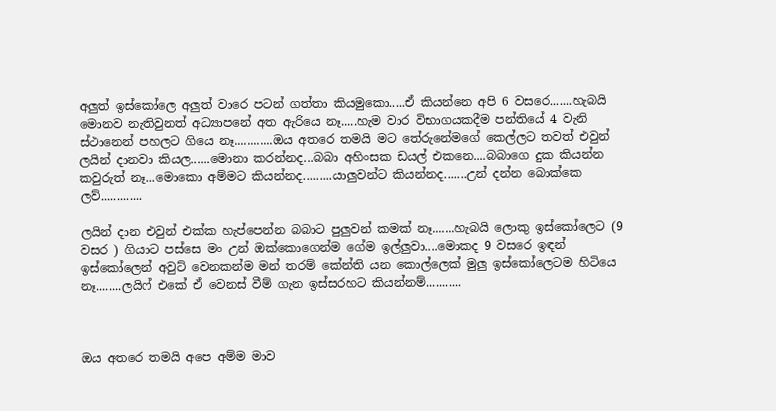අලුත් ඉස්කෝලෙ අලුත් වාරෙ පටන් ගත්තා කියමුකො.....ඒ කියන්නෙ අපි 6 වසරෙ.......හැබයි මොනව නැතිවුනත් අධ්‍යාපනේ අත ඇරියෙ නෑ.....හැම වාර විභාගයකදීම පන්තියේ 4 වැනි ස්ථානෙන් පහලට ගියෙ නෑ............ඔය අතරෙ තමයි මට තේරුනේමගේ කෙල්ලට තවත් එවුන් ලයින් දානවා කියල......මොනා කරන්නද...බබා අහිංසක ඩයල් එකනෙ....බබාගෙ දුක කියන්න කවුරුත් නෑ...මොකො අම්මට කියන්නද.........යාලුවන්ට කියන්නද.......උන් දන්න බොක්කෙ ලව්.............

ලයින් දාන එවුන් එක්ක හැප්පෙන්න බබාට පුලුවන් කමක් නෑ.......හැබයි ලොකු ඉස්කෝලෙට (9 වසර ) ගියාට පස්සෙ මං උන් ඔක්කොගෙන්ම ගේම ඉල්ලුවා....මොකද 9 වසරෙ ඉඳන් ඉස්කෝලෙන් අවුට් වෙනකන්ම මන් තරම් කේන්ති යන කොල්ලෙක් මුලු ඉස්කෝලෙටම හිටියෙ නෑ........ලයිෆ් එකේ ඒ වෙනස් වීම් ගැන ඉස්සරහට කියන්නම්...........



ඔය අතරෙ තමයි අපෙ අම්ම මාව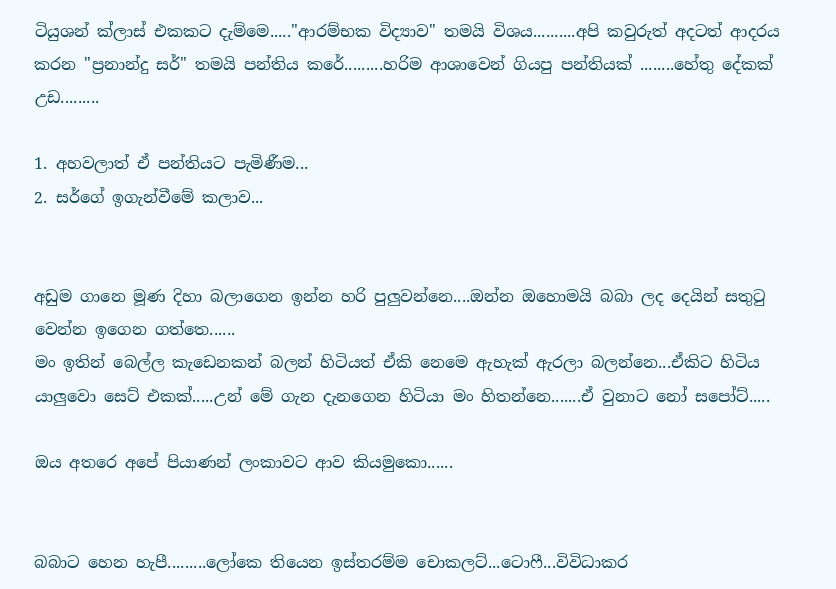ටියුශන් ක්ලාස් එකකට දැම්මෙ....."ආරම්භක විද්‍යාව" තමයි විශය..........අපි කවුරුත් අදටත් ආදරය කරන "ප්‍රනාන්දු සර්" තමයි පන්තිය කරේ.........හරිම ආශාවෙන් ගියපු පන්තියක් ........හේතු දේකක් උඩ.........

1. අහවලාත් ඒ පන්තියට පැමිණීම...
2. සර්ගේ ඉගැන්වීමේ කලාව...


අඩුම ගානෙ මූණ දිහා බලාගෙන ඉන්න හරි පුලුවන්නෙ....ඔන්න ඔහොමයි බබා ලද දෙයින් සතුටු වෙන්න ඉගෙන ගත්තෙ......
මං ඉතින් බෙල්ල කැඩෙනකන් බලන් හිටියත් ඒකි නෙමෙ ඇහැක් ඇරලා බලන්නෙ...ඒකිට හිටිය යාලුවො සෙට් එකක්.....උන් මේ ගැන දැනගෙන හිටියා මං හිතන්නෙ.......ඒ වුනාට නෝ සපෝට්.....

ඔය අතරෙ අපේ පියාණන් ලංකාවට ආව කියමුකො......


බබාට හෙන හැපී.........ලෝකෙ තියෙන ඉස්තරම්ම චොකලට්...ටොෆී...විවිධාකර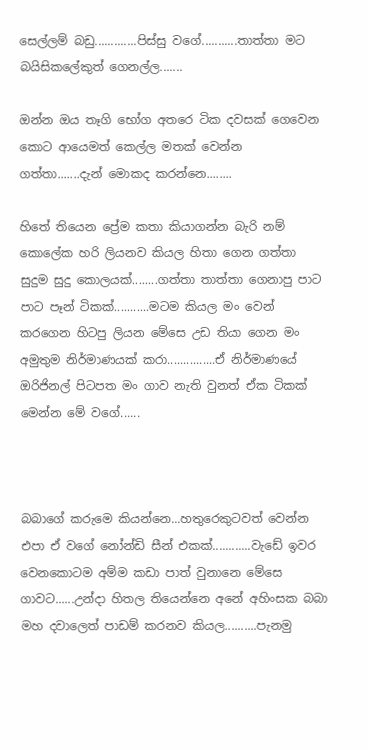සෙල්ලම් බඩු.............පිස්සු වගේ...........තාත්තා මට බයිසිකලේකුත් ගෙනල්ල.......

ඔන්න ඔය තෑගි භෝග අතරෙ ටික දවසක් ගෙවෙන කොට ආයෙමත් කෙල්ල මතක් වෙන්න ගත්තා.......දැන් මොකද කරන්නෙ........

හිතේ තියෙන ප්‍රේම කතා කියාගන්න බැරි නම් කොලේක හරි ලියනව කියල හිතා ගෙන ගත්තා සුදුම සුදු කොලයක්........ගත්තා තාත්තා ගෙනාපු පාට පාට පෑන් ටිකක්...........මටම කියල මං වෙන් කරගෙන හිටපු ලියන මේසෙ උඩ තියා ගෙන මං අමුතුම නිර්මාණයක් කරා...............ඒ නිර්මාණයේ ඔරිජිනල් පිටපත මං ගාව නැති වුනත් ඒක ටිකක් මෙන්න මේ වගේ......



බබාගේ කරුමෙ කියන්නෙ...හතුරෙකුටවත් වෙන්න එපා ඒ වගේ නෝන්ඩි සීන් එකක්............වැඩේ ඉවර වෙනකොටම අම්ම කඩා පාත් වුනානෙ මේසෙ ගාවට......උන්දා හිතල තියෙන්නෙ අනේ අහිංසක බබා මහ දවාලෙත් පාඩම් කරනව කියල..........පැනමු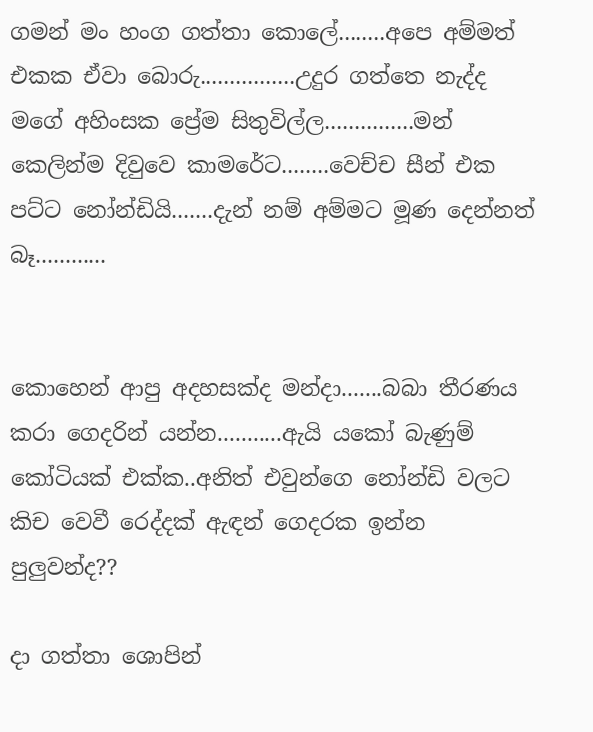ගමන් මං හංග ගත්තා කොලේ........අපෙ අම්මත් එකක ඒවා බොරු................උදුර ගත්තෙ නැද්ද මගේ අහිංසක ප්‍රේම සිතුවිල්ල...............මන් කෙලින්ම දිවුවෙ කාමරේට........වෙච්ච සීන් එක පට්ට නෝන්ඩියි.......දැන් නම් අම්මට මූණ දෙන්නත් බෑ............


කොහෙන් ආපු අදහසක්ද මන්දා.......බබා තීරණය කරා ගෙදරින් යන්න...........ඇයි යකෝ බැණුම් කෝටියක් එක්ක..අනිත් එවුන්ගෙ නෝන්ඩි වලට කිච වෙවී රෙද්දක් ඇඳන් ගෙදරක ඉන්න පුලුවන්ද??

දා ගත්තා ශොපින්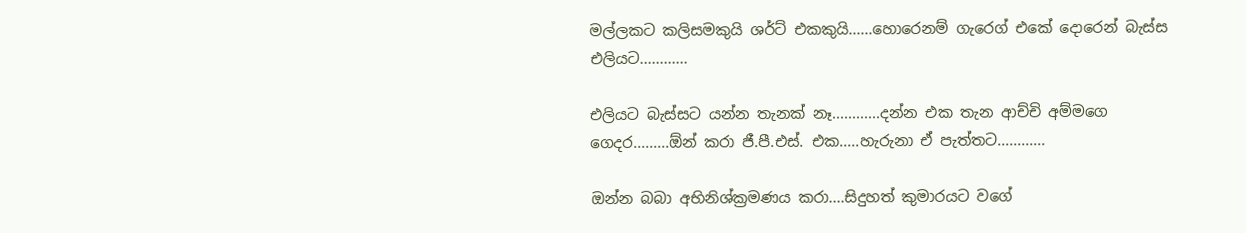මල්ලකට කලිසමකුයි ශර්ට් එකකුයි......හොරෙනම් ගැරෙග් එකේ දොරෙන් බැස්ස එලියට............

එලියට බැස්සට යන්න තැනක් නෑ............දන්න එක තැන ආච්චි අම්මගෙ ගෙදර.........ඕන් කරා ජී.පී.එස්. එක.....හැරුනා ඒ පැත්තට............

ඔන්න බබා අභිනිශ්ක්‍රමණය කරා....සිදුහත් කුමාරයට වගේ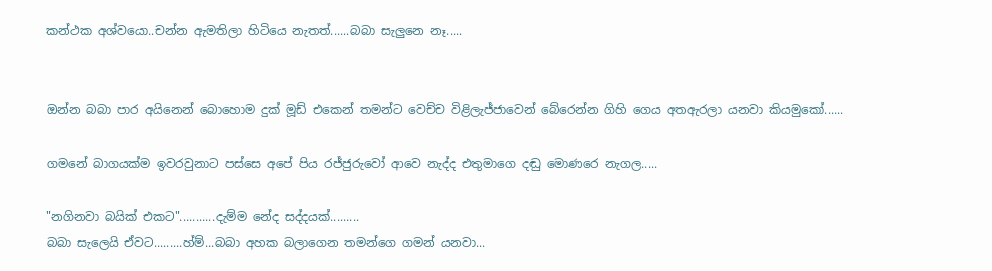කන්ථක අශ්වයො..චන්න ඇමතිලා හිටියෙ නැතත්......බබා සැලුනෙ නෑ.....


ඔන්න බබා පාර අයිනෙන් බොහොම දුක් මූඩ් එකෙන් තමන්ට වෙච්ච විළිලැජ්ජාවෙන් බේරෙන්න ගිහි ගෙය අතඇරලා යනවා කියමුකෝ......

ගමනේ බාගයක්ම ඉවරවුනාට පස්සෙ අපේ පිය රජ්ජුරුවෝ ආවෙ නැද්ද එතුමාගෙ දඬු මොණරෙ නැගල.....

"නගිනවා බයික් එකට"...........දැම්ම නේද සද්දයක්.........
බබා සැලෙයි ඒවට.........හ්ම්...බබා අහක බලාගෙන තමන්ගෙ ගමන් යනවා...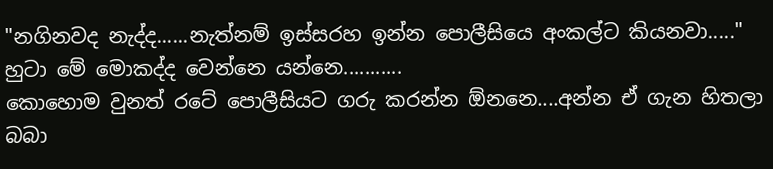"නගිනවද නැද්ද......නැත්නම් ඉස්සරහ ඉන්න පොලීසියෙ අංකල්ට කියනවා....."
හුටා මේ මොකද්ද වෙන්නෙ යන්නෙ...........
කොහොම වුනත් රටේ පොලීසියට ගරු කරන්න ඕනනෙ....අන්න ඒ ගැන හිතලා බබා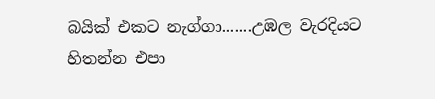බයික් එකට නැග්ගා.......උඹල වැරදියට හිතන්න එපා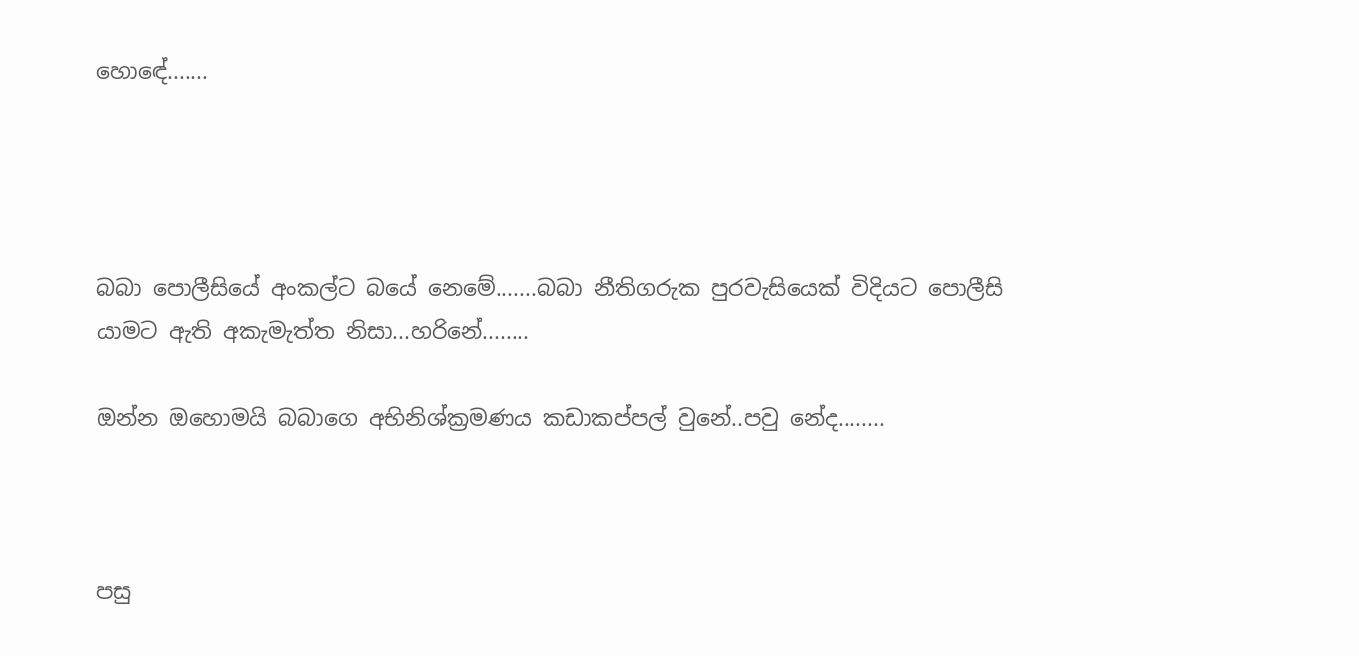හොඳේ.......




බබා පොලීසියේ අංකල්ට බයේ නෙමේ.......බබා නීතිගරුක පුරවැසියෙක් විදියට පොලීසි යාමට ඇති අකැමැත්ත නිසා...හරිනේ........

ඔන්න ඔහොමයි බබාගෙ අභිනිශ්ක්‍රමණය කඩාකප්පල් වුනේ..පවු නේද........



පසු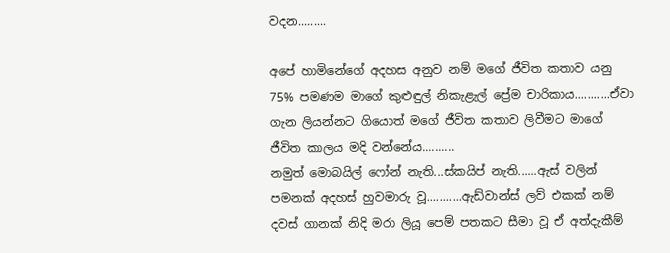වදන.........

අපේ හාමිනේගේ අදහස අනුව නම් මගේ ජීවිත කතාව යනු 75% පමණම මාගේ කුළුඳුල් නිකැළැල් ප්‍රේම චාරිකාය...........ඒවා ගැන ලියන්නට ගියොත් මගේ ජීවිත කතාව ලිවීමට මාගේ ජීවිත කාලය මදි වන්නේය..........
නමුත් මොබයිල් ෆෝන් නැති...ස්කයිප් නැති......ඇස් වලින් පමනක් අදහස් හුවමාරු වූ...........ඇඩ්වාන්ස් ලව් එකක් නම් දවස් ගානක් නිදි මරා ලියූ පෙම් පතකට සීමා වූ ඒ අත්දැකීම්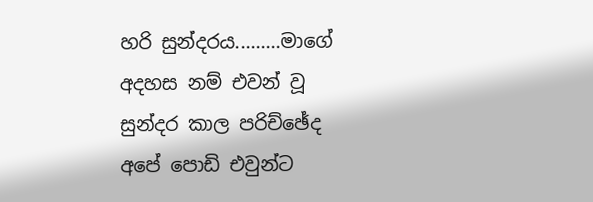හරි සුන්දරය.........මාගේ අදහස නම් එවන් වූ සුන්දර කාල පරිච්ඡේද අපේ පොඩි එවුන්ට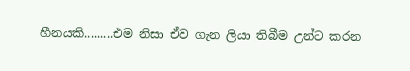හීනයකි.........එම නිසා ඒව ගැන ලියා තිබීම උන්ට කරන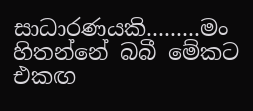සාධාරණයකි.........මං හිතන්නේ බබී මේකට එකඟ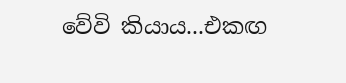වේවි කියාය...එකඟ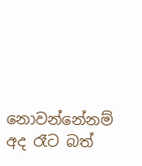නොවන්නේනම් අද රෑට බත්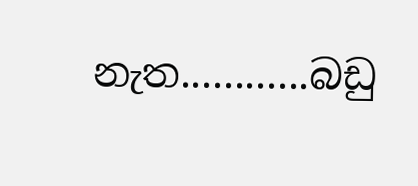නැත............බඩු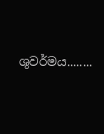ශුවර්මය........